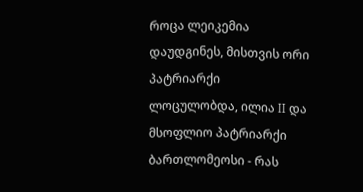როცა ლეიკემია დაუდგინეს, მისთვის ორი პატრიარქი ლოცულობდა, ილია II და მსოფლიო პატრიარქი ბართლომეოსი - რას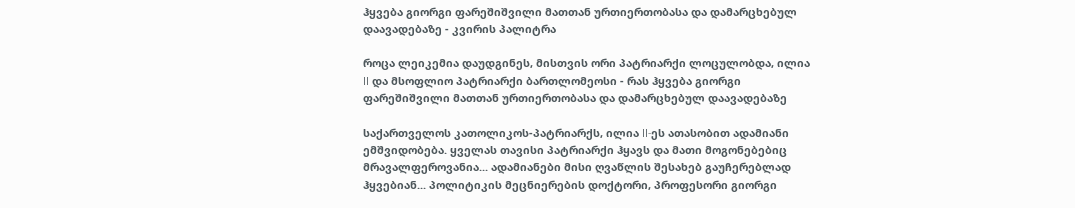ჰყვება გიორგი ფარეშიშვილი მათთან ურთიერთობასა და დამარცხებულ დაავადებაზე - კვირის პალიტრა

როცა ლეიკემია დაუდგინეს, მისთვის ორი პატრიარქი ლოცულობდა, ილია II და მსოფლიო პატრიარქი ბართლომეოსი - რას ჰყვება გიორგი ფარეშიშვილი მათთან ურთიერთობასა და დამარცხებულ დაავადებაზე

საქართველოს კათოლიკოს-პატრიარქს, ილია II-ეს ათასობით ადამიანი ემშვიდობება. ყველას თავისი პატრიარქი ჰყავს და მათი მოგონებებიც მრავალფეროვანია... ადამიანები მისი ღვაწლის შესახებ გაუჩერებლად ჰყვებიან... პოლიტიკის მეცნიერების დოქტორი, პროფესორი გიორგი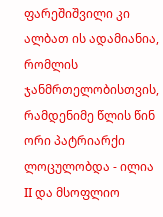ფარეშიშვილი კი ალბათ ის ადამიანია, რომლის ჯანმრთელობისთვის, რამდენიმე წლის წინ ორი პატრიარქი ლოცულობდა - ილია II და მსოფლიო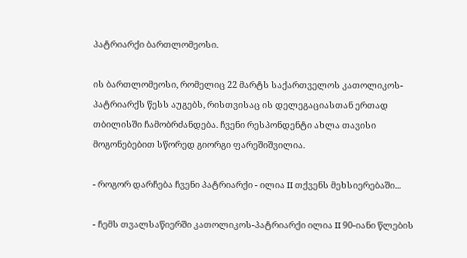პატრიარქი ბართლომეოსი.

ის ბართლომეოსი, რომელიც 22 მარტს საქართველოს კათოლიკოს-პატრიარქს წესს აუგებს, რისთვისაც ის დელეგაციასთან ერთად თბილისში ჩამობრძანდება. ჩვენი რესპონდენტი ახლა თავისი მოგონებებით სწორედ გიორგი ფარეშიშვილია.

- როგორ დარჩება ჩვენი პატრიარქი - ილია II თქვენს მეხსიერებაში...

- ჩემს თვალსაწიერში კათოლიკოს-პატრიარქი ილია II 90-იანი წლების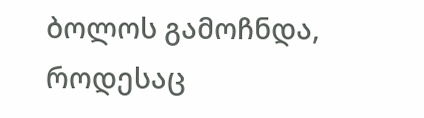ბოლოს გამოჩნდა, როდესაც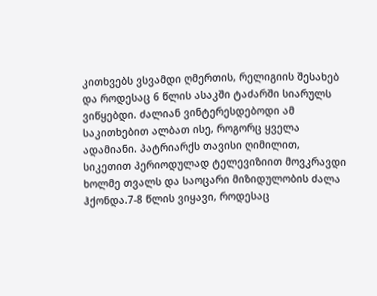კითხვებს ვსვამდი ღმერთის, რელიგიის შესახებ და როდესაც 6 წლის ასაკში ტაძარში სიარულს ვიწყებდი. ძალიან ვინტერესდებოდი ამ საკითხებით ალბათ ისე, როგორც ყველა ადამიანი. პატრიარქს თავისი ღიმილით, სიკეთით პერიოდულად ტელევიზიით მოვკრავდი ხოლმე თვალს და საოცარი მიზიდულობის ძალა ჰქონდა.7-8 წლის ვიყავი, როდესაც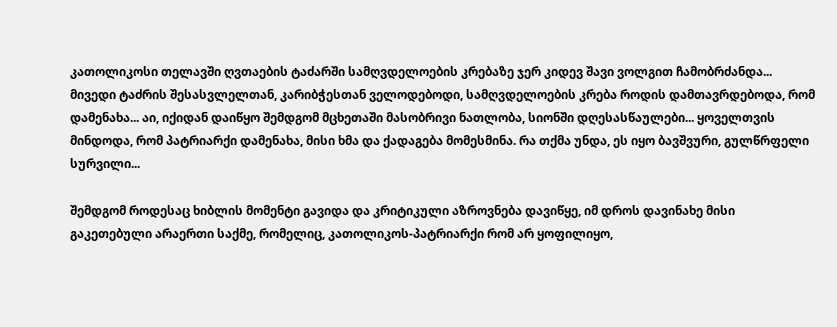კათოლიკოსი თელავში ღვთაების ტაძარში სამღვდელოების კრებაზე ჯერ კიდევ შავი ვოლგით ჩამობრძანდა... მივედი ტაძრის შესასვლელთან, კარიბჭესთან ველოდებოდი, სამღვდელოების კრება როდის დამთავრდებოდა, რომ დამენახა... აი, იქიდან დაიწყო შემდგომ მცხეთაში მასობრივი ნათლობა, სიონში დღესასწაულები... ყოველთვის მინდოდა, რომ პატრიარქი დამენახა, მისი ხმა და ქადაგება მომესმინა. რა თქმა უნდა, ეს იყო ბავშვური, გულწრფელი სურვილი...

შემდგომ როდესაც ხიბლის მომენტი გავიდა და კრიტიკული აზროვნება დავიწყე, იმ დროს დავინახე მისი გაკეთებული არაერთი საქმე, რომელიც, კათოლიკოს-პატრიარქი რომ არ ყოფილიყო,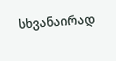სხვანაირად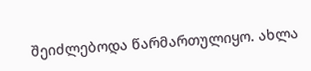შეიძლებოდა წარმართულიყო. ახლა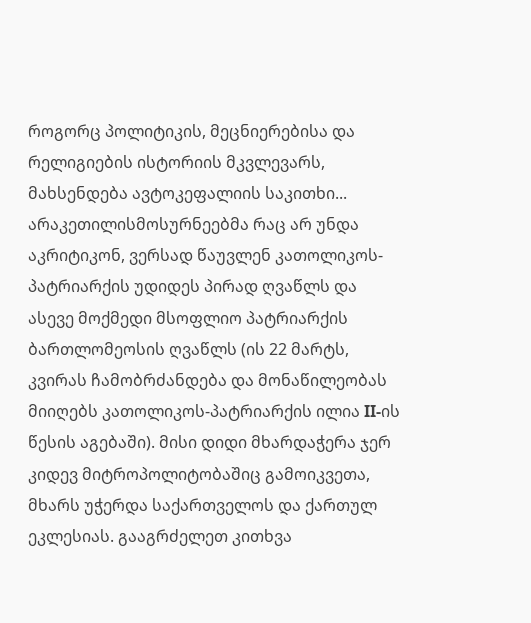როგორც პოლიტიკის, მეცნიერებისა და რელიგიების ისტორიის მკვლევარს, მახსენდება ავტოკეფალიის საკითხი... არაკეთილისმოსურნეებმა რაც არ უნდა აკრიტიკონ, ვერსად წაუვლენ კათოლიკოს-პატრიარქის უდიდეს პირად ღვაწლს და ასევე მოქმედი მსოფლიო პატრიარქის ბართლომეოსის ღვაწლს (ის 22 მარტს, კვირას ჩამობრძანდება და მონაწილეობას მიიღებს კათოლიკოს-პატრიარქის ილია II-ის წესის აგებაში). მისი დიდი მხარდაჭერა ჯერ კიდევ მიტროპოლიტობაშიც გამოიკვეთა, მხარს უჭერდა საქართველოს და ქართულ ეკლესიას. გააგრძელეთ კითხვა